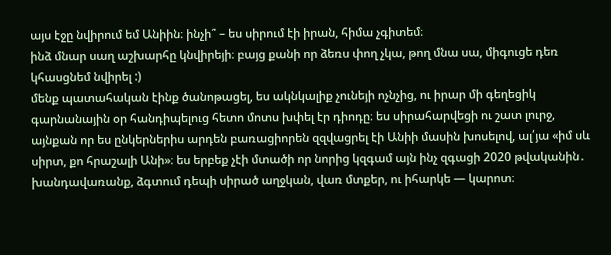այս էջը նվիրում եմ Անիին։ ինչի՞ – ես սիրում էի իրան, հիմա չգիտեմ։
ինձ մնար սաղ աշխարհը կնվիրեյի։ բայց քանի որ ձեռս փող չկա, թող մնա սա, միգուցե դեռ կհասցնեմ նվիրել :)
մենք պատահական էինք ծանոթացել, ես ակնկալիք չունեյի ոչնչից, ու իրար մի գեղեցիկ գարնանային օր հանդիպելուց հետո մոտս խփել էր դիոդը։ ես սիրահարվեցի ու շատ լուրջ, այնքան որ ես ընկերներիս արդեն բառացիորեն զզվացրել էի Անիի մասին խոսելով, ալ՛յա «իմ սև սիրտ, քո հրաշալի Անի»։ ես երբեք չէի մտածի որ նորից կզգամ այն ինչ զգացի 2020 թվականին․ խանդավառանք, ձգտում դեպի սիրած աղջկան, վառ մտքեր, ու իհարկե — կարոտ։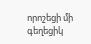որոշեցի մի գեղեցիկ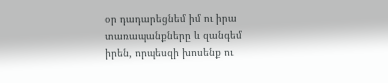օր դադարեցնեմ իմ ու իրա տառապանքները և զանգեմ իրեն, որպեսզի խոսենք ու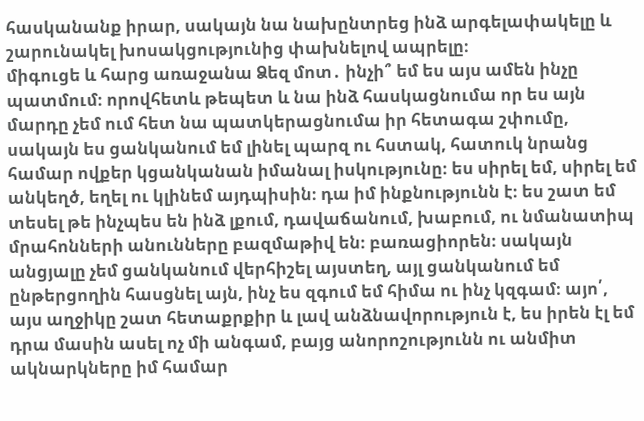հասկանանք իրար, սակայն նա նախընտրեց ինձ արգելափակելը և շարունակել խոսակցությունից փախնելով ապրելը։
միգուցե և հարց առաջանա Ձեզ մոտ․ ինչի՞ եմ ես այս ամեն ինչը պատմում։ որովհետև թեպետ և նա ինձ հասկացնումա որ ես այն մարդը չեմ ում հետ նա պատկերացնումա իր հետագա շփումը, սակայն ես ցանկանում եմ լինել պարզ ու հստակ, հատուկ նրանց համար ովքեր կցանկանան իմանալ իսկությունը։ ես սիրել եմ, սիրել եմ անկեղծ, եղել ու կլինեմ այդպիսին։ դա իմ ինքնությունն է։ ես շատ եմ տեսել թե ինչպես են ինձ լքում, դավաճանում, խաբում, ու նմանատիպ մրահոնների անունները բազմաթիվ են։ բառացիորեն։ սակայն անցյալը չեմ ցանկանում վերհիշել այստեղ, այլ ցանկանում եմ ընթերցողին հասցնել այն, ինչ ես զգում եմ հիմա ու ինչ կզգամ։ այո՛, այս աղջիկը շատ հետաքրքիր և լավ անձնավորություն է, ես իրեն էլ եմ դրա մասին ասել ոչ մի անգամ, բայց անորոշությունն ու անմիտ ակնարկները իմ համար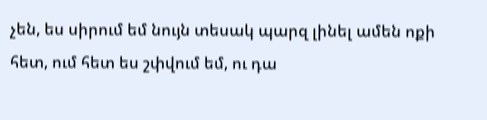չեն, ես սիրում եմ նույն տեսակ պարզ լինել ամեն ոքի հետ, ում հետ ես շփվում եմ, ու դա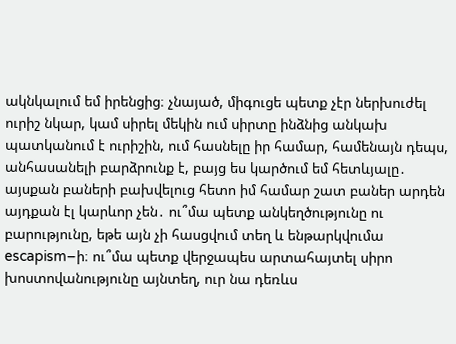ակնկալում եմ իրենցից։ չնայած, միգուցե պետք չէր ներխուժել ուրիշ նկար, կամ սիրել մեկին ում սիրտը ինձնից անկախ պատկանում է ուրիշին, ում հասնելը իր համար, համենայն դեպս, անհասանելի բարձրունք է, բայց ես կարծում եմ հետևյալը․
այսքան բաների բախվելուց հետո իմ համար շատ բաներ արդեն այդքան էլ կարևոր չեն․ ու՞մա պետք անկեղծությունը ու բարությունը, եթե այն չի հասցվում տեղ և ենթարկվումա escapism–ի։ ու՞մա պետք վերջապես արտահայտել սիրո խոստովանությունը այնտեղ, ուր նա դեռևս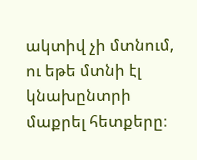ակտիվ չի մտնում, ու եթե մտնի էլ կնախընտրի մաքրել հետքերը։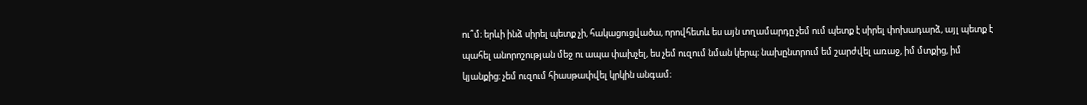ու՞մ։ երևի ինձ սիրել պետք չի, հակացուցվածա, որովհետև ես այն տղամարդը չեմ ում պետք է սիրել փոխադարձ, այլ պետք է պահել անորոշության մեջ ու ապա փախչել, ես չեմ ուզում նման կերպ։ նախընտրում եմ շարժվել առաջ, իմ մտքից, իմ կյանքից։ չեմ ուզում հիասթափվել կրկին անգամ։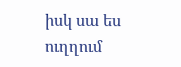իսկ սա ես ուղղում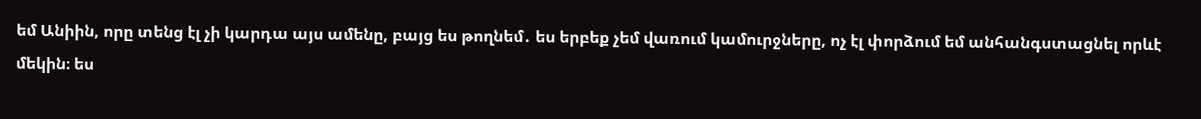եմ Անիին, որը տենց էլ չի կարդա այս ամենը, բայց ես թողնեմ․ ես երբեք չեմ վառում կամուրջները, ոչ էլ փորձում եմ անհանգստացնել որևէ մեկին։ ես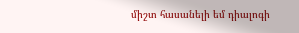միշտ հասանելի եմ դիալոգի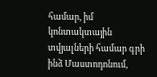համար, իմ կոնտակտային տվյալների համար գրի ինձ Մաստոդոնում,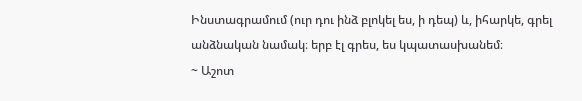Ինստագրամում (ուր դու ինձ բլոկել ես, ի դեպ) և, իհարկե, գրել անձնական նամակ։ երբ էլ գրես, ես կպատասխանեմ։
~ Աշոտ